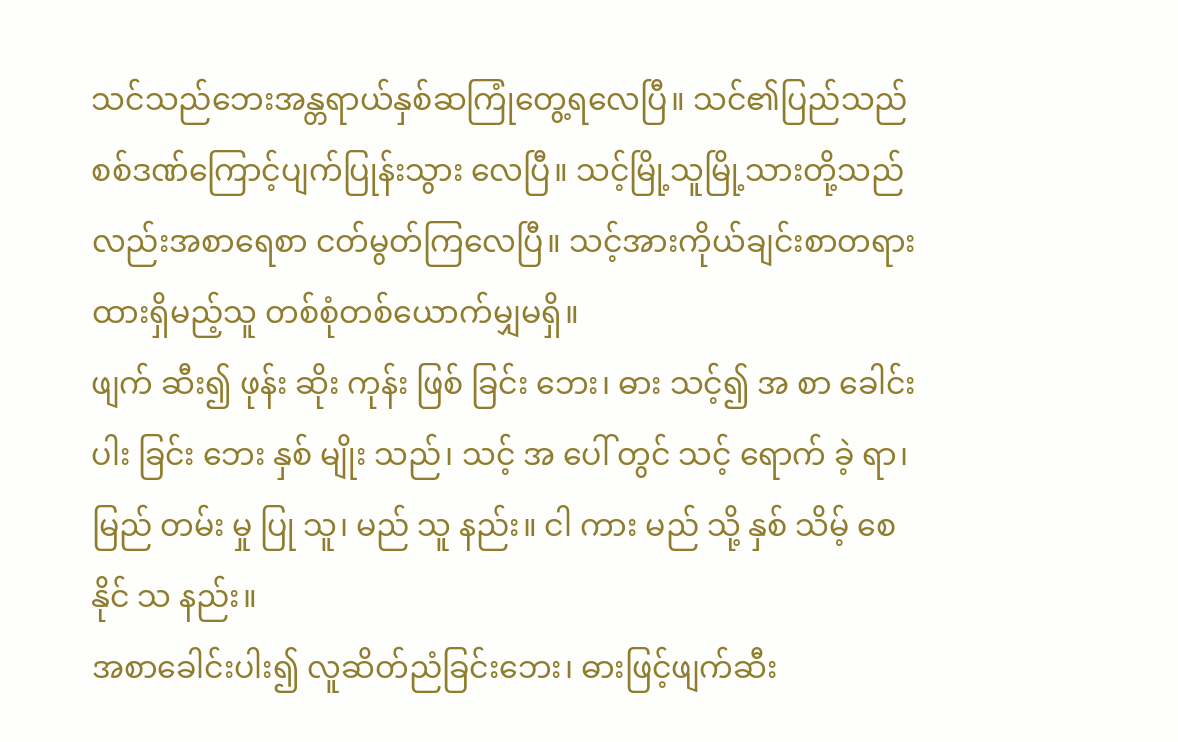သင်သည်ဘေးအန္တရာယ်နှစ်ဆကြုံတွေ့ရလေပြီ။ သင်၏ပြည်သည်စစ်ဒဏ်ကြောင့်ပျက်ပြုန်းသွား လေပြီ။ သင့်မြို့သူမြို့သားတို့သည်လည်းအစာရေစာ ငတ်မွတ်ကြလေပြီ။ သင့်အားကိုယ်ချင်းစာတရားထားရှိမည့်သူ တစ်စုံတစ်ယောက်မျှမရှိ။
ဖျက် ဆီး၍ ဖုန်း ဆိုး ကုန်း ဖြစ် ခြင်း ဘေး၊ ဓား သင့်၍ အ စာ ခေါင်း ပါး ခြင်း ဘေး နှစ် မျိုး သည်၊ သင့် အ ပေါ် တွင် သင့် ရောက် ခဲ့ ရာ၊ မြည် တမ်း မှု ပြု သူ၊ မည် သူ နည်း။ ငါ ကား မည် သို့ နှစ် သိမ့် စေ နိုင် သ နည်း။
အစာခေါင်းပါး၍ လူဆိတ်ညံခြင်းဘေး၊ ဓားဖြင့်ဖျက်ဆီး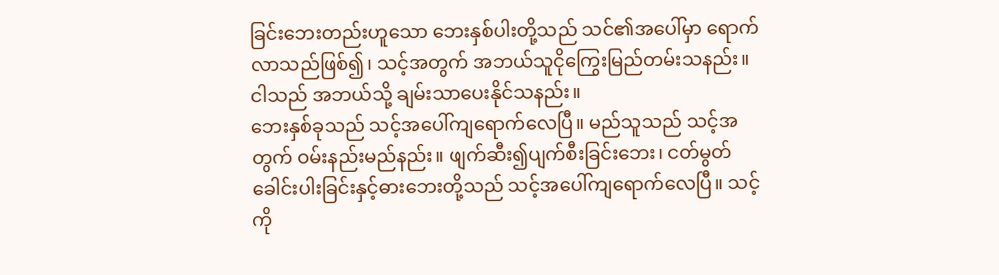ခြင်းဘေးတည်းဟူသော ဘေးနှစ်ပါးတို့သည် သင်၏အပေါ်မှာ ရောက်လာသည်ဖြစ်၍၊ သင့်အတွက် အဘယ်သူငိုကြွေးမြည်တမ်းသနည်း။ ငါသည် အဘယ်သို့ ချမ်းသာပေးနိုင်သနည်း။
ဘေးနှစ်ခုသည် သင့်အပေါ်ကျရောက်လေပြီ။ မည်သူသည် သင့်အတွက် ဝမ်းနည်းမည်နည်း။ ဖျက်ဆီး၍ပျက်စီးခြင်းဘေး၊ ငတ်မွတ်ခေါင်းပါးခြင်းနှင့်ဓားဘေးတို့သည် သင့်အပေါ်ကျရောက်လေပြီ။ သင့်ကို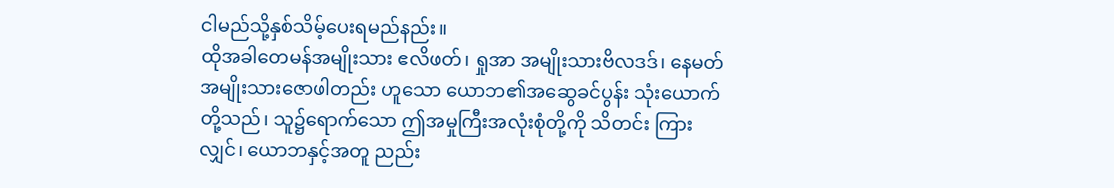ငါမည်သို့နှစ်သိမ့်ပေးရမည်နည်း။
ထိုအခါတေမန်အမျိုးသား ဧလိဖတ်၊ ရှုအာ အမျိုးသားဗိလဒဒ်၊ နေမတ်အမျိုးသားဇောဖါတည်း ဟူသော ယောဘ၏အဆွေခင်ပွန်း သုံးယောက်တို့သည်၊ သူ၌ရောက်သော ဤအမှုကြီးအလုံးစုံတို့ကို သိတင်း ကြားလျှင်၊ ယောဘနှင့်အတူ ညည်း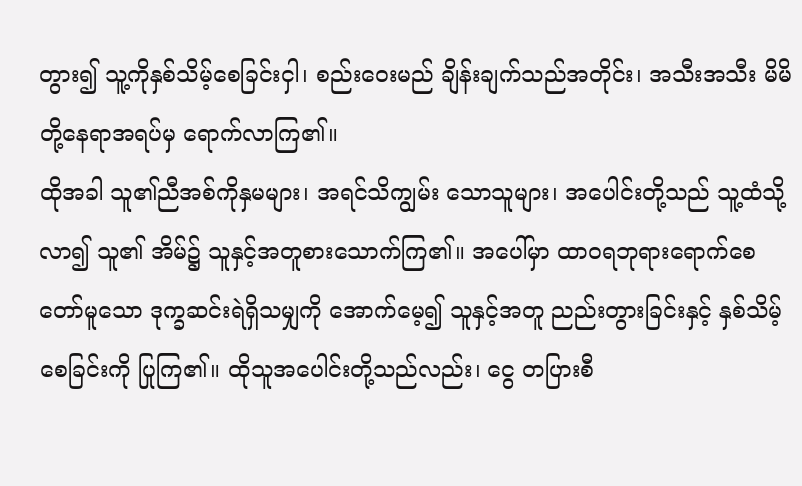တွား၍ သူ့ကိုနှစ်သိမ့်စေခြင်းငှါ၊ စည်းဝေးမည် ချိန်းချက်သည်အတိုင်း၊ အသီးအသီး မိမိတို့နေရာအရပ်မှ ရောက်လာကြ၏။
ထိုအခါ သူ၏ညီအစ်ကိုနှမများ၊ အရင်သိကျွမ်း သောသူများ၊ အပေါင်းတို့သည် သူ့ထံသို့လာ၍ သူ၏ အိမ်၌ သူနှင့်အတူစားသောက်ကြ၏။ အပေါ်မှာ ထာဝရဘုရားရောက်စေတော်မူသော ဒုက္ခဆင်းရဲရှိသမျှကို အောက်မေ့၍ သူနှင့်အတူ ညည်းတွားခြင်းနှင့် နှစ်သိမ့် စေခြင်းကို ပြုကြ၏။ ထိုသူအပေါင်းတို့သည်လည်း၊ ငွေ တပြားစီ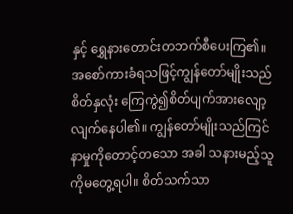နှင့် ရွှေနားတောင်းတဘက်စီပေးကြ၏။
အစော်ကားခံရသဖြင့်ကျွန်တော်မျိုးသည် စိတ်နှလုံး ကြေကွဲ၍စိတ်ပျက်အားလျော့လျက်နေပါ၏။ ကျွန်တော်မျိုးသည်ကြင်နာမှုကိုတောင့်တသော အခါ သနားမည့်သူကိုမတွေ့ရပါ။ စိတ်သက်သာ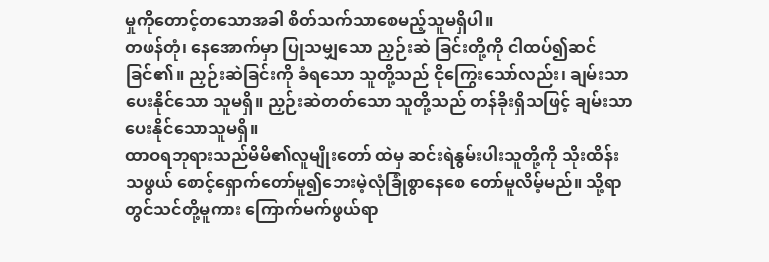မှုကိုတောင့်တသောအခါ စိတ်သက်သာစေမည့်သူမရှိပါ။
တဖန်တုံ၊ နေအောက်မှာ ပြုသမျှသော ညှဉ်းဆဲ ခြင်းတို့ကို ငါထပ်၍ဆင်ခြင်၏။ ညှဉ်းဆဲခြင်းကို ခံရသော သူတို့သည် ငိုကြွေးသော်လည်း၊ ချမ်းသာပေးနိုင်သော သူမရှိ။ ညှဉ်းဆဲတတ်သော သူတို့သည် တန်ခိုးရှိသဖြင့် ချမ်းသာပေးနိုင်သောသူမရှိ။
ထာဝရဘုရားသည်မိမိ၏လူမျိုးတော် ထဲမှ ဆင်းရဲနွမ်းပါးသူတို့ကို သိုးထိန်းသဖွယ် စောင့်ရှောက်တော်မူ၍ဘေးမဲ့လုံခြုံစွာနေစေ တော်မူလိမ့်မည်။ သို့ရာတွင်သင်တို့မူကား ကြောက်မက်ဖွယ်ရာ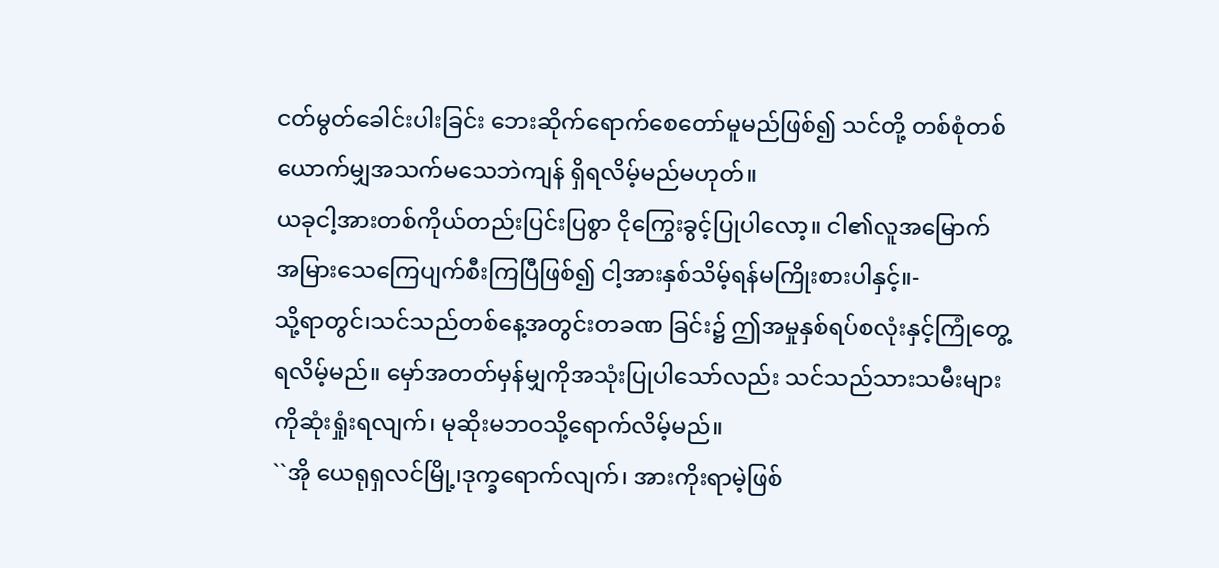ငတ်မွတ်ခေါင်းပါးခြင်း ဘေးဆိုက်ရောက်စေတော်မူမည်ဖြစ်၍ သင်တို့ တစ်စုံတစ်ယောက်မျှအသက်မသေဘဲကျန် ရှိရလိမ့်မည်မဟုတ်။
ယခုငါ့အားတစ်ကိုယ်တည်းပြင်းပြစွာ ငိုကြွေးခွင့်ပြုပါလော့။ ငါ၏လူအမြောက် အမြားသေကြေပျက်စီးကြပြီဖြစ်၍ ငါ့အားနှစ်သိမ့်ရန်မကြိုးစားပါနှင့်။-
သို့ရာတွင်၊သင်သည်တစ်နေ့အတွင်းတခဏ ခြင်း၌ ဤအမှုနှစ်ရပ်စလုံးနှင့်ကြုံတွေ့ရလိမ့်မည်။ မှော်အတတ်မှန်မျှကိုအသုံးပြုပါသော်လည်း သင်သည်သားသမီးများကိုဆုံးရှုံးရလျက်၊ မုဆိုးမဘဝသို့ရောက်လိမ့်မည်။
``အို ယေရုရှလင်မြို့၊ဒုက္ခရောက်လျက်၊ အားကိုးရာမဲ့ဖြစ်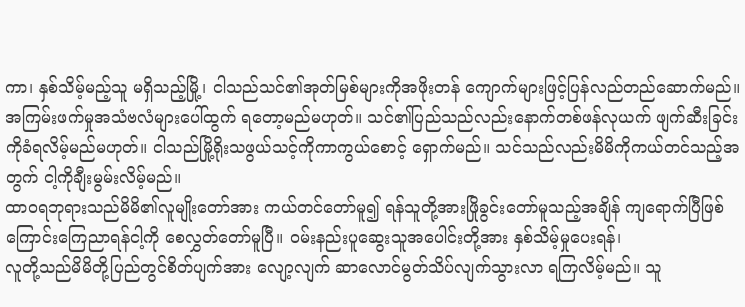ကာ၊ နှစ်သိမ့်မည့်သူ မရှိသည့်မြို့၊ ငါသည်သင်၏အုတ်မြစ်များကိုအဖိုးတန် ကျောက်များဖြင့်ပြန်လည်တည်ဆောက်မည်။
အကြမ်းဖက်မှုအသံဗလံများပေါ်ထွက် ရတော့မည်မဟုတ်။ သင်၏ပြည်သည်လည်းနောက်တစ်ဖန်လုယက် ဖျက်ဆီးခြင်းကိုခံရလိမ့်မည်မဟုတ်။ ငါသည်မြို့ရိုးသဖွယ်သင့်ကိုကာကွယ်စောင့် ရှောက်မည်။ သင်သည်လည်းမိမိကိုကယ်တင်သည့်အတွက် ငါ့ကိုချီးမွမ်းလိမ့်မည်။
ထာဝရဘုရားသည်မိမိ၏လူမျိုးတော်အား ကယ်တင်တော်မူ၍ ရန်သူတို့အားဖြိုခွင်းတော်မူသည့်အချိန် ကျရောက်ပြီဖြစ်ကြောင်းကြေညာရန်ငါ့ကို စေလွှတ်တော်မူပြီ။ ဝမ်းနည်းပူဆွေးသူအပေါင်းတို့အား နှစ်သိမ့်မှုပေးရန်၊
လူတို့သည်မိမိတို့ပြည်တွင်စိတ်ပျက်အား လျော့လျက် ဆာလောင်မွတ်သိပ်လျက်သွားလာ ရကြလိမ့်မည်။ သူ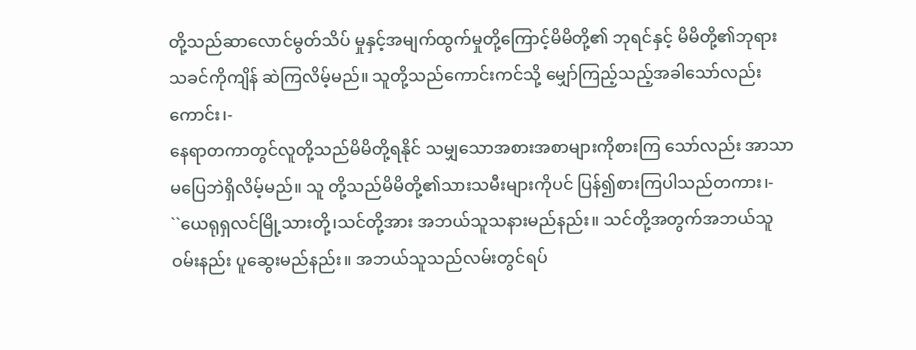တို့သည်ဆာလောင်မွတ်သိပ် မှုနှင့်အမျက်ထွက်မှုတို့ကြောင့်မိမိတို့၏ ဘုရင်နှင့် မိမိတို့၏ဘုရားသခင်ကိုကျိန် ဆဲကြလိမ့်မည်။ သူတို့သည်ကောင်းကင်သို့ မျှော်ကြည့်သည့်အခါသော်လည်းကောင်း၊-
နေရာတကာတွင်လူတို့သည်မိမိတို့ရနိုင် သမျှသောအစားအစာများကိုစားကြ သော်လည်း အာသာမပြေဘဲရှိလိမ့်မည်။ သူ တို့သည်မိမိတို့၏သားသမီးများကိုပင် ပြန်၍စားကြပါသည်တကား၊-
``ယေရုရှလင်မြို့သားတို့၊သင်တို့အား အဘယ်သူသနားမည်နည်း။ သင်တို့အတွက်အဘယ်သူဝမ်းနည်း ပူဆွေးမည်နည်း။ အဘယ်သူသည်လမ်းတွင်ရပ်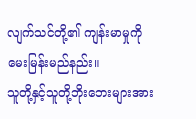လျက်သင်တို့၏ ကျန်းမာမှုကိုမေးမြန်းမည်နည်း။
သူတို့နှင့်သူတို့ဘိုးဘေးများအား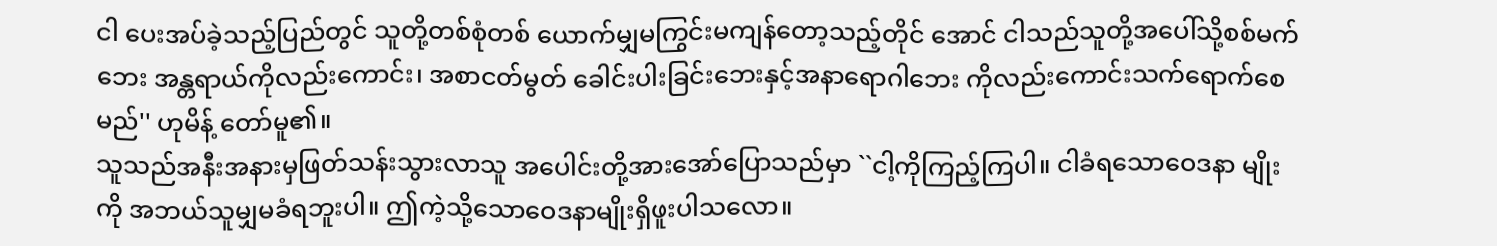ငါ ပေးအပ်ခဲ့သည့်ပြည်တွင် သူတို့တစ်စုံတစ် ယောက်မျှမကြွင်းမကျန်တော့သည့်တိုင် အောင် ငါသည်သူတို့အပေါ်သို့စစ်မက်ဘေး အန္တရာယ်ကိုလည်းကောင်း၊ အစာငတ်မွတ် ခေါင်းပါးခြင်းဘေးနှင့်အနာရောဂါဘေး ကိုလည်းကောင်းသက်ရောက်စေမည်'' ဟုမိန့် တော်မူ၏။
သူသည်အနီးအနားမှဖြတ်သန်းသွားလာသူ အပေါင်းတို့အားအော်ပြောသည်မှာ ``ငါ့ကိုကြည့်ကြပါ။ ငါခံရသောဝေဒနာ မျိုးကို အဘယ်သူမျှမခံရဘူးပါ။ ဤကဲ့သို့သောဝေဒနာမျိုးရှိဖူးပါသလော။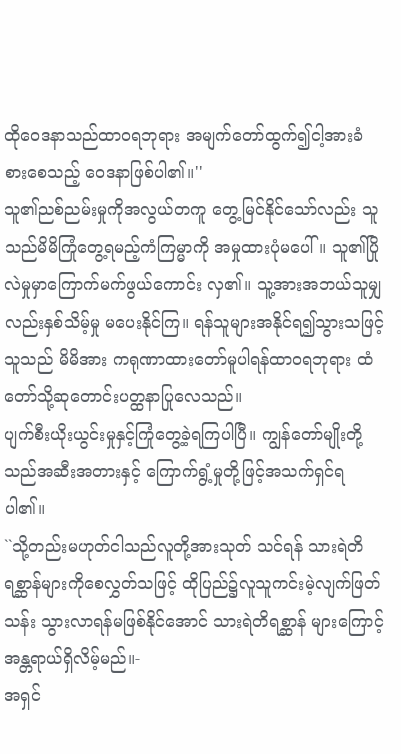ထိုဝေဒနာသည်ထာဝရဘုရား အမျက်တော်ထွက်၍ငါ့အားခံစားစေသည့် ဝေဒနာဖြစ်ပါ၏။''
သူ၏ညစ်ညမ်းမှုကိုအလွယ်တကူ တွေ့မြင်နိုင်သော်လည်း သူသည်မိမိကြုံတွေ့ရမည့်ကံကြမ္မာကို အမှုထားပုံမပေါ်။ သူ၏ပြိုလဲမှုမှာကြောက်မက်ဖွယ်ကောင်း လှ၏။ သူ့အားအဘယ်သူမျှလည်းနှစ်သိမ့်မှု မပေးနိုင်ကြ။ ရန်သူများအနိုင်ရ၍သွားသဖြင့်သူသည် မိမိအား ကရုဏာထားတော်မူပါရန်ထာဝရဘုရား ထံတော်သို့ဆုတောင်းပတ္ထနာပြုလေသည်။
ပျက်စီးယိုးယွင်းမှုနှင့်ကြုံတွေ့ခဲ့ရကြပါပြီ။ ကျွန်တော်မျိုးတို့သည်အဆီးအတားနှင့် ကြောက်ရွံ့မှုတို့ဖြင့်အသက်ရှင်ရပါ၏။
``သို့တည်းမဟုတ်ငါသည်လူတို့အားသုတ် သင်ရန် သားရဲတိရစ္ဆာန်များကိုစေလွှတ်သဖြင့် ထိုပြည်၌လူသူကင်းမဲ့လျက်ဖြတ်သန်း သွားလာရန်မဖြစ်နိုင်အောင် သားရဲတိရစ္ဆာန် များကြောင့်အန္တရာယ်ရှိလိမ့်မည်။-
အရှင်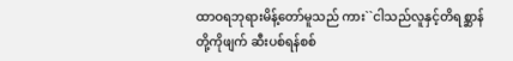ထာဝရဘုရားမိန့်တော်မူသည် ကား``ငါသည်လူနှင့်တိရစ္ဆာန်တို့ကိုဖျက် ဆီးပစ်ရန်စစ်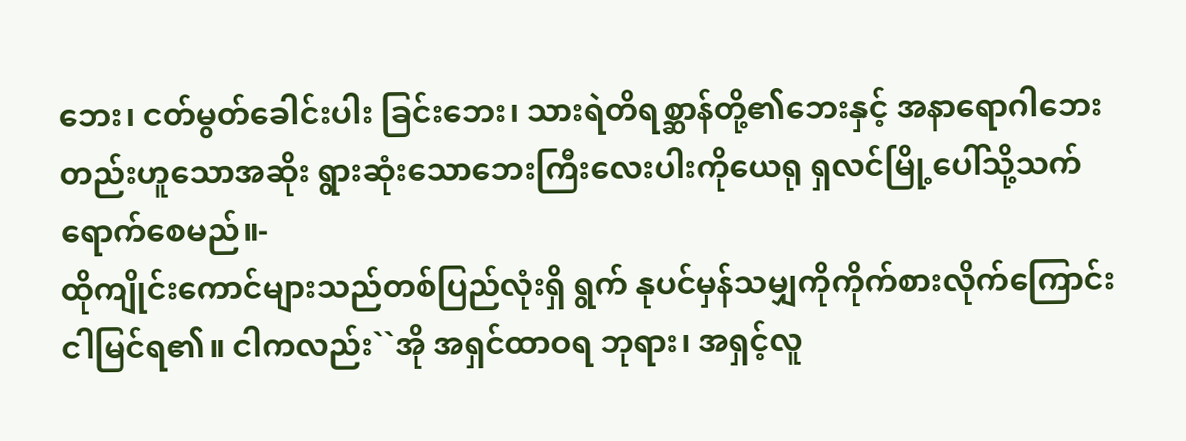ဘေး၊ ငတ်မွတ်ခေါင်းပါး ခြင်းဘေး၊ သားရဲတိရစ္ဆာန်တို့၏ဘေးနှင့် အနာရောဂါဘေးတည်းဟူသောအဆိုး ရွားဆုံးသောဘေးကြီးလေးပါးကိုယေရု ရှလင်မြို့ပေါ်သို့သက်ရောက်စေမည်။-
ထိုကျိုင်းကောင်များသည်တစ်ပြည်လုံးရှိ ရွက် နုပင်မှန်သမျှကိုကိုက်စားလိုက်ကြောင်း ငါမြင်ရ၏။ ငါကလည်း``အို အရှင်ထာဝရ ဘုရား၊ အရှင့်လူ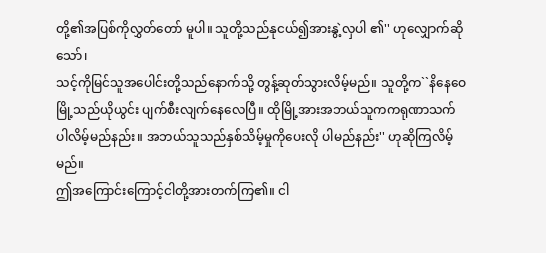တို့၏အပြစ်ကိုလွှတ်တော် မူပါ။ သူတို့သည်နုငယ်၍အားနွဲ့လှပါ ၏'' ဟုလျှောက်ဆိုသော်၊
သင့်ကိုမြင်သူအပေါင်းတို့သည်နောက်သို့ တွန့်ဆုတ်သွားလိမ့်မည်။ သူတို့က``နိနေဝေမြို့သည်ယိုယွင်း ပျက်စီးလျက်နေလေပြီ။ ထိုမြို့အားအဘယ်သူကကရုဏာသက် ပါလိမ့်မည်နည်း။ အဘယ်သူသည်နှစ်သိမ့်မှုကိုပေးလို ပါမည်နည်း'' ဟုဆိုကြလိမ့်မည်။
ဤအကြောင်းကြောင့်ငါတို့အားတက်ကြ၏။ ငါ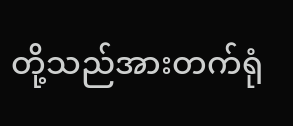တို့သည်အားတက်ရုံ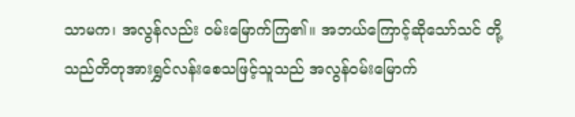သာမက၊ အလွန်လည်း ဝမ်းမြောက်ကြ၏။ အဘယ်ကြောင့်ဆိုသော်သင် တို့သည်တိတုအားရွှင်လန်းစေသဖြင့်သူသည် အလွန်ဝမ်းမြောက်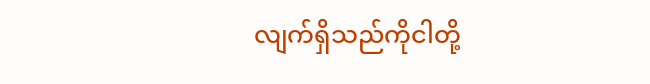လျက်ရှိသည်ကိုငါတို့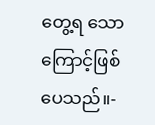တွေ့ရ သောကြောင့်ဖြစ်ပေသည်။-